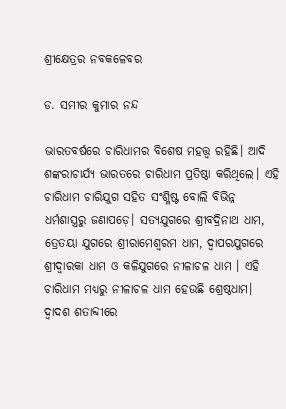ଶ୍ରୀକ୍ଷେତ୍ରର ନବକଳେବର

ଡ. ସମୀର କୁମାର ନନ୍ଦ

ଭାରତବର୍ଷରେ ଚାରିଧାମର ବିଶେଷ ମହତ୍ତ୍ୱ ରହିଛି। ଆଦି ଶଙ୍କରାଚାର୍ଯ୍ୟ ଭାରତରେ ଚାରିଧାମ ପ୍ରତିଷ୍ଠା କରିଥିଲେ। ଏହି ଚାରିଧାମ ଚାରିଯୁଗ ସହିତ ସଂଶ୍ଳିଷ୍ଟ ବୋଲି ବିଭିନ୍ନ ଧର୍ମଶାସ୍ତ୍ରରୁ ଜଣାପଡ଼େ। ସତ୍ୟଯୁଗରେ ଶ୍ରୀବଦ୍ରିନାଥ ଧାମ, ତ୍ରେତୟା ଯୁଗରେ ଶ୍ରୀରାମେଶ୍ୱରମ ଧାମ, ଦ୍ୱାପରଯୁଗରେ ଶ୍ରୀଦ୍ୱାରକା ଧାମ ଓ କଳିଯୁଗରେ ନୀଳାଚଳ ଧାମ । ଏହି ଚାରିଧାମ ମଧ୍ୟରୁ ନୀଳାଚଳ ଧାମ ହେଉଛି ଶ୍ରେଷ୍ଠଧାମ। ଦ୍ୱାଦଶ ଶତାବ୍ଦୀରେ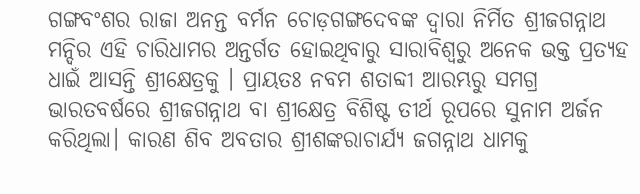ଗଙ୍ଗବଂଶର ରାଜା ଅନନ୍ତ ବର୍ମନ ଚୋଡ଼ଗଙ୍ଗଦେବଙ୍କ ଦ୍ୱାରା ନିର୍ମିତ ଶ୍ରୀଜଗନ୍ନାଥ ମନ୍ଦିର ଏହି ଚାରିଧାମର ଅନ୍ତର୍ଗତ ହୋଇଥିବାରୁ ସାରାବିଶ୍ୱରୁ ଅନେକ ଭକ୍ତ ପ୍ରତ୍ୟହ ଧାଇଁ ଆସନ୍ତି ଶ୍ରୀକ୍ଷେତ୍ରକୁ । ପ୍ରାୟତଃ ନବମ ଶତାବ୍ଦୀ ଆରମ୍ଭରୁ ସମଗ୍ର ଭାରତବର୍ଷରେ ଶ୍ରୀଜଗନ୍ନାଥ ବା ଶ୍ରୀକ୍ଷେତ୍ର ବିଶିଷ୍ଟ ତୀର୍ଥ ରୂପରେ ସୁନାମ ଅର୍ଜନ କରିଥିଲା। କାରଣ ଶିବ ଅବତାର ଶ୍ରୀଶଙ୍କରାଚାର୍ଯ୍ୟ ଜଗନ୍ନାଥ ଧାମକୁ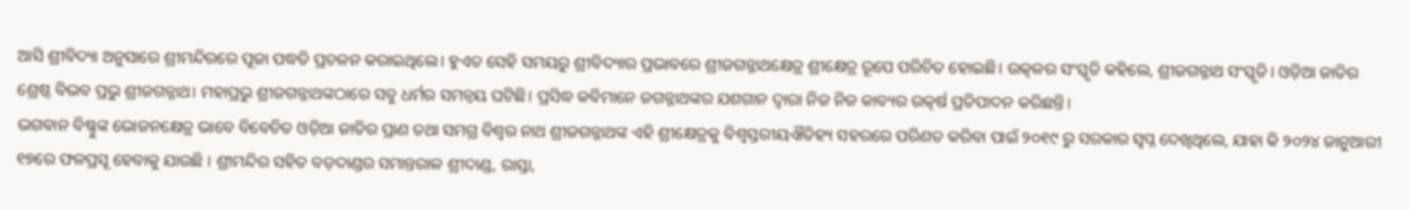ଆସି ଶ୍ରୀବିଦ୍ୟା ଅନୁସାରେ ଶ୍ରୀମନ୍ଦିରରେ ପୂଜା ପଦ୍ଧତି ପ୍ରଚଳନ କରାଇଥିଲେ। ହୁଏତ ସେହି ସମୟରୁ ଶ୍ରୀବିଦ୍ୟାର ପ୍ରଭାବରେ ଶ୍ରୀଜଗନ୍ନାଥକ୍ଷେତ୍ର ଶ୍ରୀକ୍ଷେତ୍ର ରୂପେ ପରିଚିତ ହୋଇଛି। ଉତ୍କଳର ସଂସ୍କୃତି କହିଲେ, ଶ୍ରୀଜଗନ୍ନାଥ ସଂସ୍କୃତି। ଓଡ଼ିଆ ଜାତିର ଶ୍ରେଷ୍ଠ ବିଭବ ପ୍ରଭୁ ଶ୍ରୀଜଗନ୍ନାଥ। ମହାପ୍ରଭୁ ଶ୍ରୀଜଗନ୍ନାଥଙ୍କଠାରେ ସବୁ ଧର୍ମର ସମନ୍ବୟ ଘଟିଛି। ପ୍ରସିଦ୍ଧ କବିମାନେ ଜଗନ୍ନାଥଙ୍କର ଯଶଗାନ ଦ୍ୱାରା ନିଜ ନିଜ କାବ୍ୟର ଉତ୍କର୍ଷ ପ୍ରତିପାଦନ କରିଛନ୍ତି।
ଭଗବାନ ବିଷ୍ଣୁଙ୍କ ଭୋଜନକ୍ଷେତ୍ର ଭାବେ ବିବେଚିତ ଓଡ଼ିଆ ଜାତିର ପ୍ରାଣ ତଥା ସମଗ୍ର ବିଶ୍ୱର ନାଥ ଶ୍ରୀଜଗନ୍ନାଥଙ୍କ ଏହି ଶ୍ରୀକ୍ଷେତ୍ରକୁ ବିଶ୍ୱସ୍ତରୀୟଐତିହ୍ୟ ସହରରେ ପରିଣତ କରିବା ପାଇଁ ୨୦୧୯ ରୁ ସରକାର ସ୍ବପ୍ନ ଦେଖିଥିଲେ, ଯାହା କି ୨୦୨୪ ଜାନୁଆରୀ ୧୭ରେ ଫଳପ୍ରସୂ ହେବାକୁ ଯାଉଛି । ଶ୍ରୀମନ୍ଦିର ସହିତ ବଡ଼ଦାଣ୍ଡର ସମାନ୍ତରାଳ ଶ୍ରୀଦାଣ୍ଡ, ରାସ୍ତା,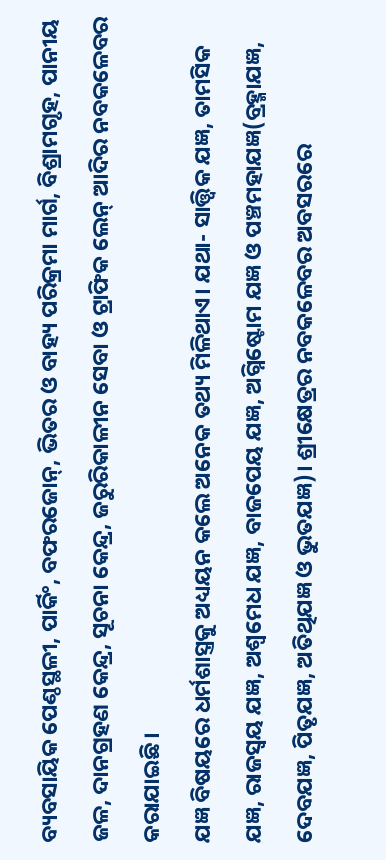ବ୍ୟବସାୟିକ ପେଣ୍ଠସ୍ଥଳୀ, ପାର୍କିଂ, ବଫରଜୋନ୍‌, ଭିତର ଓ ବାହ୍ୟ ପରିକ୍ରମା ମାର୍ଗ, ବିଶ୍ରାମଗୃହ, ପାନୀୟ ଜଳ, ଦାନଗ୍ରହଣ କେନ୍ଦ୍ର, ସୂଚନା କେନ୍ଦ୍ର, ଜରୁରିକାଳୀନ ସେବା ଓ ଟ୍ରାଫିକ ଲେନ୍‌ ଆଦିର ନବକଳେବର କରାଯାଇଛି।
ଯଜ୍ଞ ବିଷୟରେ ଧର୍ମଶାସ୍ତ୍ରକୁ ଅଧ୍ୟୟନ କଲେ ଅନେକ ତଥ୍ୟ ମିଳିଥାଏ। ଯଥା- ସାତ୍ତ୍ୱିକ ଯଜ୍ଞ, ତାମସିକ ଯଜ୍ଞ, ରାଜସ୍ବୟ ଯଜ୍ଞ, ଅଶ୍ୱମେଧ ଯଜ୍ଞ, ବାଜପେୟ ଯଜ୍ଞ, ଅଗ୍ନିଷ୍ଟୋମ ଯଜ୍ଞ ଓ ପଞ୍ଚମହାଯଜ୍ଞ(ବ୍ରହ୍ମାଯଜ୍ଞ, ଦେବଯଜ୍ଞ, ପିତୃଯଜ୍ଞ, ଅତିଥିଯଜ୍ଞ ଓ ଭୁତଯଜ୍ଞ)। ଶ୍ରୀକ୍ଷେତ୍ରର ନବକଳେବର ଅବସରରେ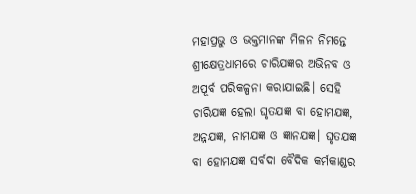ମହାପ୍ରଭୁ ଓ ଭକ୍ତମାନଙ୍କ ମିଳନ ନିମନ୍ତେ ଶ୍ରୀକ୍ଷେତ୍ରଧାମରେ ଚାରିଯଜ୍ଞର ଅଭିନବ ଓ ଅପୂର୍ବ ପରିକଳ୍ପନା କରାଯାଇଛି। ସେହି ଚାରିଯଜ୍ଞ ହେଲା ଘୃତଯଜ୍ଞ ବା ହୋମଯଜ୍ଞ, ଅନ୍ନଯଜ୍ଞ, ନାମଯଜ୍ଞ ଓ ଜ୍ଞାନଯଜ୍ଞ। ଘୃତଯଜ୍ଞ ବା ହୋମଯଜ୍ଞ ସର୍ବଦା ବୈଦିକ କର୍ମକାଣ୍ଡର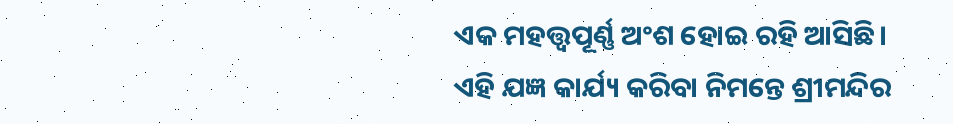ଏକ ମହତ୍ତ୍ୱପୂର୍ଣ୍ଣ ଅଂଶ ହୋଇ ରହି ଆସିଛି। ଏହି ଯଜ୍ଞ କାର୍ଯ୍ୟ କରିବା ନିମନ୍ତେ ଶ୍ରୀମନ୍ଦିର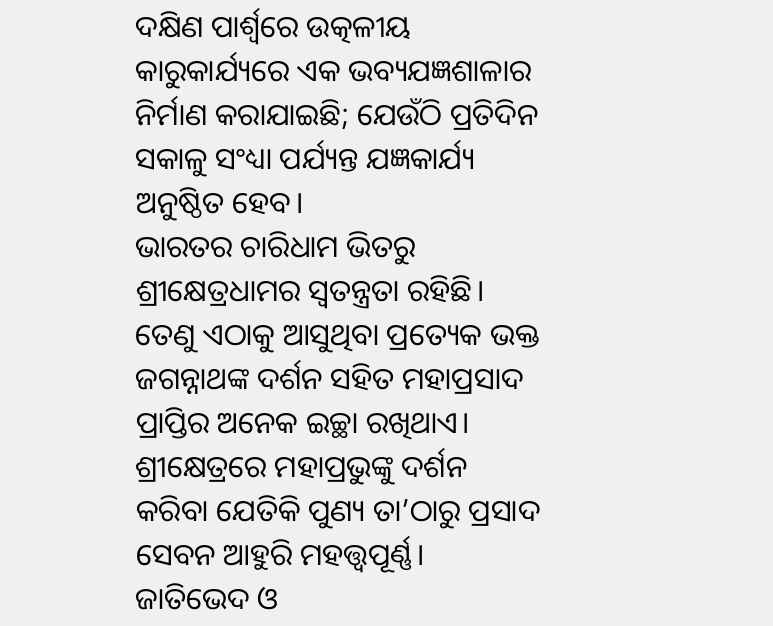ଦକ୍ଷିଣ ପାର୍ଶ୍ୱରେ ଉତ୍କଳୀୟ କାରୁକାର୍ଯ୍ୟରେ ଏକ ଭବ୍ୟଯଜ୍ଞଶାଳାର ନିର୍ମାଣ କରାଯାଇଛି; ଯେଉଁଠି ପ୍ରତିଦିନ ସକାଳୁ ସଂଧ୍ୟା ପର୍ଯ୍ୟନ୍ତ ଯଜ୍ଞକାର୍ଯ୍ୟ ଅନୁଷ୍ଠିତ ହେବ।
ଭାରତର ଚାରିଧାମ ଭିତରୁ ଶ୍ରୀକ୍ଷେତ୍ରଧାମର ସ୍ବତନ୍ତ୍ରତା ରହିଛି। ତେଣୁ ଏଠାକୁ ଆସୁଥିବା ପ୍ରତ୍ୟେକ ଭକ୍ତ ଜଗନ୍ନାଥଙ୍କ ଦର୍ଶନ ସହିତ ମହାପ୍ରସାଦ ପ୍ରାପ୍ତିର ଅନେକ ଇଚ୍ଛା ରଖିଥାଏ। ଶ୍ରୀକ୍ଷେତ୍ରରେ ମହାପ୍ରଭୁଙ୍କୁ ଦର୍ଶନ କରିବା ଯେତିକି ପୁଣ୍ୟ ତା’ଠାରୁ ପ୍ରସାଦ ସେବନ ଆହୁରି ମହତ୍ତ୍ୱପୂର୍ଣ୍ଣ। ଜାତିଭେଦ ଓ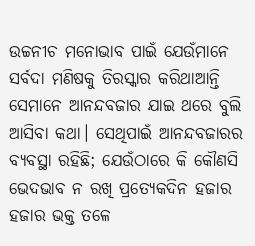ଉଚ୍ଚନୀଚ ମନୋଭାବ ପାଇଁ ଯେଉଁମାନେ ସର୍ବଦା ମଣିଷକୁ ତିରସ୍କାର କରିଥାଆନ୍ତି ସେମାନେ ଆନନ୍ଦବଜାର ଯାଇ ଥରେ ବୁଲି ଆସିବା କଥା। ସେଥିପାଇଁ ଆନନ୍ଦବଜାରର ବ୍ୟବସ୍ଥା ରହିଛି; ଯେଉଁଠାରେ କି କୌଣସି ଭେଦଭାବ ନ ରଖି ପ୍ରତ୍ୟେକଦିନ ହଜାର ହଜାର ଭକ୍ତ ତଳେ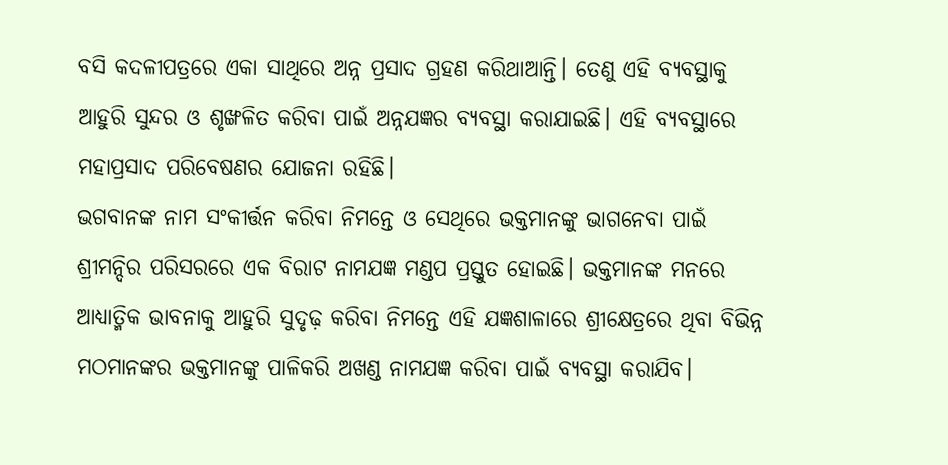ବସି କଦଳୀପତ୍ରରେ ଏକା ସାଥିରେ ଅନ୍ନ ପ୍ରସାଦ ଗ୍ରହଣ କରିଥାଆନ୍ତି। ତେଣୁ ଏହି ବ୍ୟବସ୍ଥାକୁ ଆହୁରି ସୁନ୍ଦର ଓ ଶୃଙ୍ଖଳିତ କରିବା ପାଇଁ ଅନ୍ନଯଜ୍ଞର ବ୍ୟବସ୍ଥା କରାଯାଇଛି। ଏହି ବ୍ୟବସ୍ଥାରେ ମହାପ୍ରସାଦ ପରିବେଷଣର ଯୋଜନା ରହିଛି।
ଭଗବାନଙ୍କ ନାମ ସଂକୀର୍ତ୍ତନ କରିବା ନିମନ୍ତେ ଓ ସେଥିରେ ଭକ୍ତମାନଙ୍କୁ ଭାଗନେବା ପାଇଁ ଶ୍ରୀମନ୍ଦିର ପରିସରରେ ଏକ ବିରାଟ ନାମଯଜ୍ଞ ମଣ୍ଡପ ପ୍ରସ୍ତୁତ ହୋଇଛି। ଭକ୍ତମାନଙ୍କ ମନରେ ଆଧ୍ୟାତ୍ମିକ ଭାବନାକୁ ଆହୁରି ସୁଦୃଢ଼ କରିବା ନିମନ୍ତେ ଏହି ଯଜ୍ଞଶାଳାରେ ଶ୍ରୀକ୍ଷେତ୍ରରେ ଥିବା ବିଭିନ୍ନ ମଠମାନଙ୍କର ଭକ୍ତମାନଙ୍କୁ ପାଳିକରି ଅଖଣ୍ଡ ନାମଯଜ୍ଞ କରିବା ପାଇଁ ବ୍ୟବସ୍ଥା କରାଯିବ।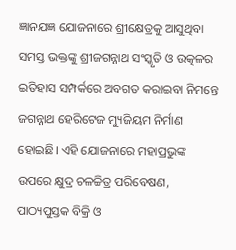ଜ୍ଞାନଯଜ୍ଞ ଯୋଜନାରେ ଶ୍ରୀକ୍ଷେତ୍ରକୁ ଆସୁଥିବା ସମସ୍ତ ଭକ୍ତଙ୍କୁ ଶ୍ରୀଜଗନ୍ନାଥ ସଂସ୍କୃତି ଓ ଉତ୍କଳର ଇତିହାସ ସମ୍ପର୍କରେ ଅବଗତ କରାଇବା ନିମନ୍ତେ ଜଗନ୍ନାଥ ହେରିଟେଜ ମ୍ୟୁଜିୟମ ନିର୍ମାଣ ହୋଇଛି। ଏହି ଯୋଜନାରେ ମହାପ୍ରଭୁଙ୍କ ଉପରେ କ୍ଷୁଦ୍ର ଚଳଚ୍ଚିତ୍ର ପରିବେଷଣ, ପାଠ୍ୟପୁସ୍ତକ ବିକ୍ରି ଓ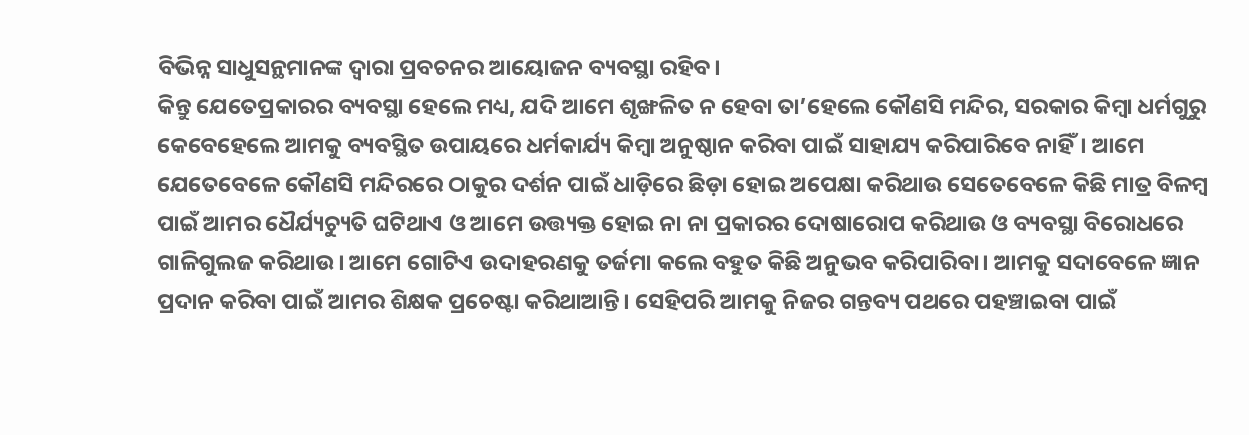ବିଭିନ୍ନ ସାଧୁସନ୍ଥମାନଙ୍କ ଦ୍ୱାରା ପ୍ରବଚନର ଆୟୋଜନ ବ୍ୟବସ୍ଥା ରହିବ।
କିନ୍ତୁ ଯେତେପ୍ରକାରର ବ୍ୟବସ୍ଥା ହେଲେ ମଧ୍ୟ, ଯଦି ଆମେ ଶୃଙ୍ଖଳିତ ନ ହେବା ତା’ହେଲେ କୌଣସି ମନ୍ଦିର, ସରକାର କିମ୍ବା ଧର୍ମଗୁରୁ କେବେହେଲେ ଆମକୁ ବ୍ୟବସ୍ଥିତ ଉପାୟରେ ଧର୍ମକାର୍ଯ୍ୟ କିମ୍ବା ଅନୁଷ୍ଠାନ କରିବା ପାଇଁ ସାହାଯ୍ୟ କରିପାରିବେ ନାହିଁ। ଆମେ ଯେତେବେଳେ କୌଣସି ମନ୍ଦିରରେ ଠାକୁର ଦର୍ଶନ ପାଇଁ ଧାଡ଼ିରେ ଛିଡ଼ା ହୋଇ ଅପେକ୍ଷା କରିଥାଉ ସେତେବେଳେ କିଛି ମାତ୍ର ବିଳମ୍ବ ପାଇଁ ଆମର ଧୈର୍ଯ୍ୟଚ୍ୟୁତି ଘଟିଥାଏ ଓ ଆମେ ଉତ୍ତ୍ୟକ୍ତ ହୋଇ ନା ନା ପ୍ରକାରର ଦୋଷାରୋପ କରିଥାଉ ଓ ବ୍ୟବସ୍ଥା ବିରୋଧରେ ଗାଳିଗୁଲଜ କରିଥାଉ। ଆମେ ଗୋଟିଏ ଉଦାହରଣକୁ ତର୍ଜମା କଲେ ବହୁତ କିଛି ଅନୁଭବ କରିପାରିବା। ଆମକୁ ସଦାବେଳେ ଜ୍ଞାନ ପ୍ରଦାନ କରିବା ପାଇଁ ଆମର ଶିକ୍ଷକ ପ୍ରଚେଷ୍ଟା କରିଥାଆନ୍ତି। ସେହିପରି ଆମକୁ ନିଜର ଗନ୍ତବ୍ୟ ପଥରେ ପହଞ୍ଚାଇବା ପାଇଁ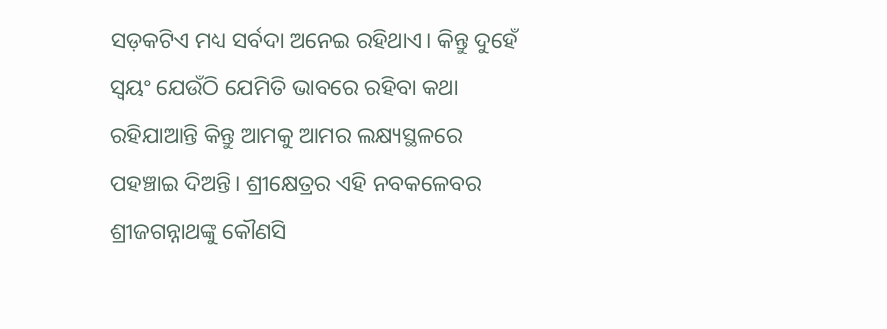ସଡ଼କଟିଏ ମଧ୍ୟ ସର୍ବଦା ଅନେଇ ରହିଥାଏ। କିନ୍ତୁ ଦୁହେଁ ସ୍ବୟଂ ଯେଉଁଠି ଯେମିତି ଭାବରେ ରହିବା କଥା ରହିଯାଆନ୍ତି କିନ୍ତୁ ଆମକୁ ଆମର ଲକ୍ଷ୍ୟସ୍ଥଳରେ ପହଞ୍ଚାଇ ଦିଅନ୍ତି। ଶ୍ରୀକ୍ଷେତ୍ରର ଏହି ନବକଳେବର ଶ୍ରୀଜଗନ୍ନାଥଙ୍କୁ କୌଣସି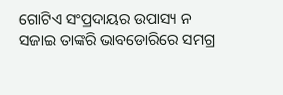ଗୋଟିଏ ସଂପ୍ରଦାୟର ଉପାସ୍ୟ ନ ସଜାଇ ତାଙ୍କରି ଭାବଡୋରିରେ ସମଗ୍ର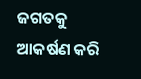ଜଗତକୁ ଆକର୍ଷଣ କରି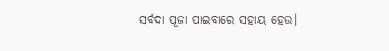ସର୍ବଦା ପୂଜା ପାଇବାରେ ସହାୟ ହେଉ।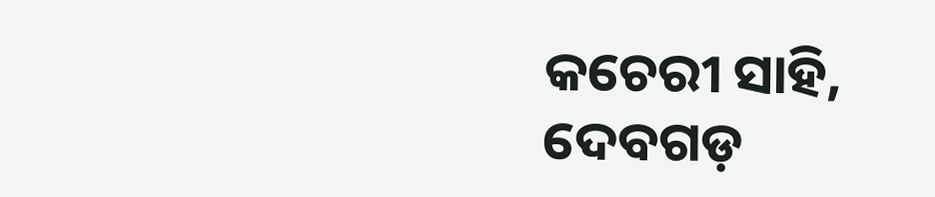କଚେରୀ ସାହି, ଦେବଗଡ଼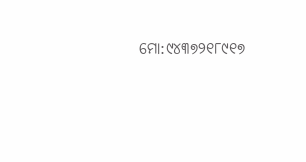ମୋ:୯୪୩୭୨୧୮୯୧୭